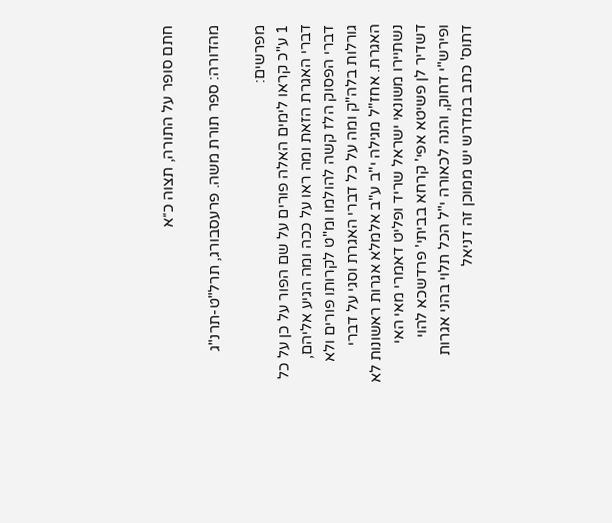חתם סופר על התורה, תצוה כ״א

מהדורה: ספר תורת משה. פרעסבורג, תרל"ט-תרנ"ג

מפרשים:
1 ע"כ קראו לימים האלה פורים על שם הפור על כן על כל דברי האגרת הזאת ומה ראו על ככה ומה הגיע אליהם, דברי הפסוק הלז קשה להולמו ומ"ט לקרותו פורים ולא גורלות בלה"ק ומה על כל דברי האגרת וסגי על דברי האגרת. אחז"ל מגילה י"ב ע"ב אלמלא אגרות ראשונות לא נשתיירו משונאי ישראל שריד ופליט דאמרי מאי האי דשדיר לן פשיטא אפי' קרחא בביתי' פרדשכא להוי ופירש"י דחוק, והנה לכאורה י"ל הכל תלוי בהני אגרות דתוס' כתב במדרש יש ממוכן זה דניאל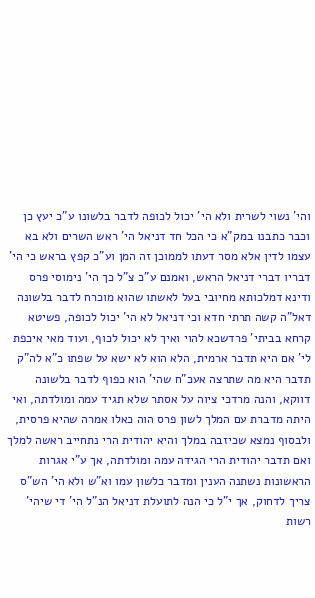והי' נשוי לשרית ולא הי' יכול לכופה לדבר בלשונו ע"כ יעץ כן וכבר כתבנו במק"א כי הכל חד דניאל הי' ראש השרים ולא בא עצמו לדין אלא מסר דעתו לממוכן זה המן וע"כ קפץ בראש כי הי' דבריו דברי דניאל הראש, ואמנם ע"כ צ"ל כך הי' נימוסי פרס ודינא דמלכותא מחיובי בעל לאשתו שהוא מוכרח לדבר בלשונה דאל"ה קשה תרתי חדא וכי דניאל לא הי' יכול לכופה, פשיטא קרחא בביתי' פרדשכא להוי ואיך לא יכול לכוף, ועוד מאי איכפת לי' אם היא תדבר ארמית, הלא הוא לא ישא על שפתו כ"א לה"ק תדבר היא מה שתרצה אעכ"ח שהי' הוא כפוף לדבר בלשונה דווקא, והנה מרדכי ציוה על אסתר שלא תגיד עמה ומולדתה, ואי היתה מדברת עם המלך לשון פרס הוה כאלו אמרה שהיא פרסית, ולבסוף נמצא שכיזבה במלך והיא יהודית הרי נתחייב ראשה למלך ואם תדבר יהודית הרי הגידה עמה ומולדתה, אך ע"י אגרות הראשונות נשתנה הענין ומדבר כלשון עמו וא"ש ולא הי' הש"ס צריך לדחוק, אך י"ל כי הנה לתועלת דניאל הנ"ל הי' די שיהי' רשות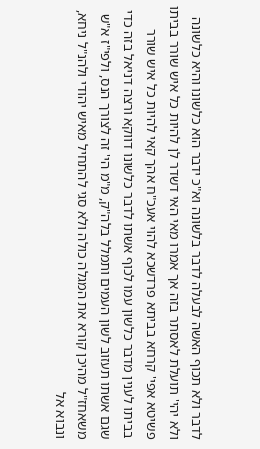לדבר ולא תכוף האשה לבעלה לדבר בלשונה וא"כ ידבר הוא כלשונו והיא כלשונה ולא יהי' תועלת לאסתר בזה אך אמרו מאי האי דשדר לן להיות כל איש שורר בביתו פשיטא אפי' קרחא בביתא פרדשכא להוי אעכ"ח אהך קאי להיות כל איש שורר בביתו לענין מדבר כלשון עמו לכוף אשתו לדבר כלשונו דווקא ורצה דניאל בזה כדי שגם אשתו תעזוב לשון העמים ותמלל בלה"ק, מ"מ הי' זה לצורך הנס, ולפי"ז א"ש משאחז"ל מהיכן קורא את המגלה כולה ולא סגי להתחיל מאיש יהודי ולהנ"ל ניחא, ונבוא אל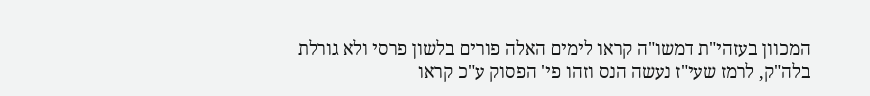המכוון בעזהי"ת דמשו"ה קראו לימים האלה פורים בלשון פרסי ולא גורלת בלה"ק, לרמז שעי"ז נעשה הנס וזהו פי' הפסוק ע"כ קראו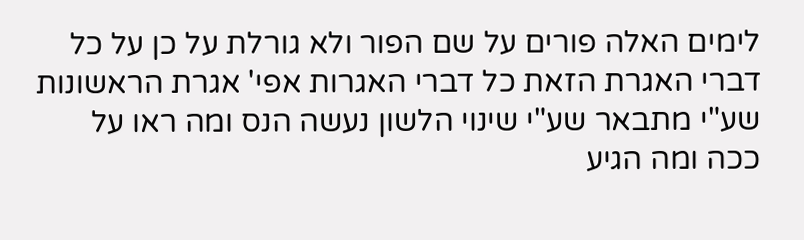לימים האלה פורים על שם הפור ולא גורלת על כן על כל דברי האגרת הזאת כל דברי האגרות אפי' אגרת הראשונות שע"י מתבאר שע"י שינוי הלשון נעשה הנס ומה ראו על ככה ומה הגיע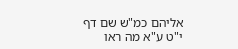אליהם כמ"ש שם דף י"ט ע"א מה ראו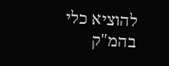להוציא כלי בהמ"ק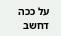על ככה דחשב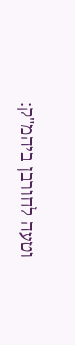וטעה לחורבן ביהמ"ק: